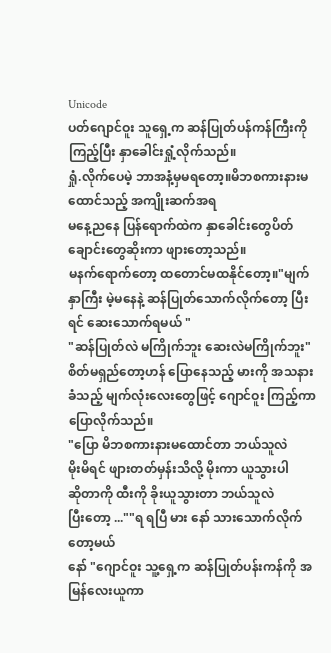Unicode
ပတ်ဂျောင်ဝူး သူရှေ့က ဆန်ပြုတ်ပန်ကန်ကြီးကို ကြည့်ပြီး နှာခေါင်းရှုံ့လိုက်သည်။
ရှုံ.လိုက်ပေမဲ့ ဘာအနံ့မှမရတော့။မိဘစကားနားမထောင်သည့် အကျိုးဆက်အရ
မနေ့ညနေ ပြန်ရောက်ထဲက နှာခေါင်းတွေပိတ်
ချောင်းတွေဆိုးကာ ဖျားတော့သည်။
မနက်ရောက်တော့ ထတောင်မထနိုင်တော့။"မျက်နှာကြီး မဲ့မနေနဲ့ ဆန်ပြုတ်သောက်လိုက်တော့ ပြီးရင် ဆေးသောက်ရမယ် "
"ဆန်ပြုတ်လဲ မကြိုက်ဘူး ဆေးလဲမကြိုက်ဘူး"
စိတ်မရှည်တော့ဟန် ပြောနေသည့် မားကို အသနားခံသည့် မျက်လုံးလေးတွေဖြင့် ဂျောင်ဝူး ကြည့်ကာ ပြောလိုက်သည်။
"ပြော မိဘစကားနားမထောင်တာ ဘယ်သူလဲ
မိုးမိရင် ဖျားတတ်မှန်းသိလို့ မိုးကာ ယူသွားပါ
ဆိုတာကို ထီးကို ခိုးယူသွားတာ ဘယ်သူလဲ
ပြီးတော့ ...""ရ ရပြီ မား နော် သားသောက်လိုက်တော့မယ်
နော် "ဂျောင်ဝူး သူ့ရှေ့က ဆန်ပြုတ်ပန်းကန်ကို အမြန်လေးယူကာ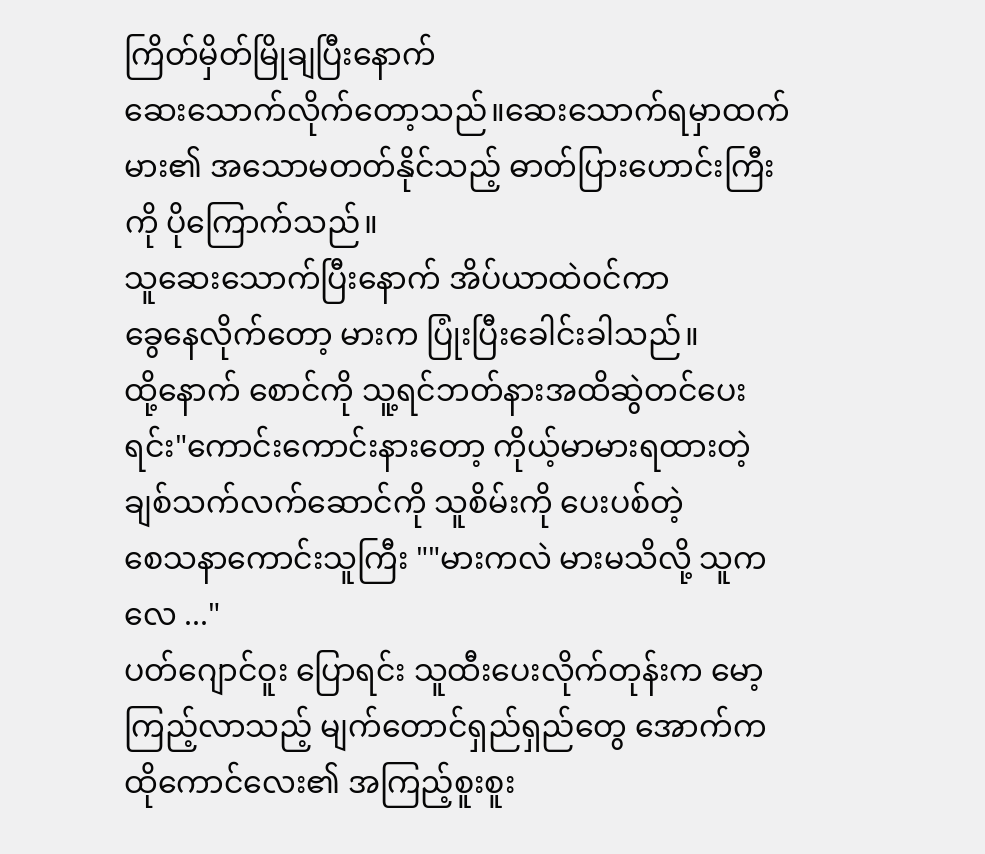ကြိတ်မှိတ်မြိုချပြီးနောက်
ဆေးသောက်လိုက်တော့သည်။ဆေးသောက်ရမှာထက် မား၏ အသောမတတ်နိုင်သည့် ဓာတ်ပြားဟောင်းကြီးကို ပိုကြောက်သည်။
သူဆေးသောက်ပြီးနောက် အိပ်ယာထဲဝင်ကာ
ခွေနေလိုက်တော့ မားက ပြုံးပြီးခေါင်းခါသည်။
ထို့နောက် စောင်ကို သူ့ရင်ဘတ်နားအထိဆွဲတင်ပေးရင်း"ကောင်းကောင်းနားတော့ ကိုယ့်မာမားရထားတဲ့
ချစ်သက်လက်ဆောင်ကို သူစိမ်းကို ပေးပစ်တဲ့
စေသနာကောင်းသူကြီး ""မားကလဲ မားမသိလို့ သူကလေ ..."
ပတ်ဂျောင်ဝူး ပြောရင်း သူထီးပေးလိုက်တုန်းက မော့ကြည့်လာသည့် မျက်တောင်ရှည်ရှည်တွေ အောက်က ထိုကောင်လေး၏ အကြည့်စူးစူး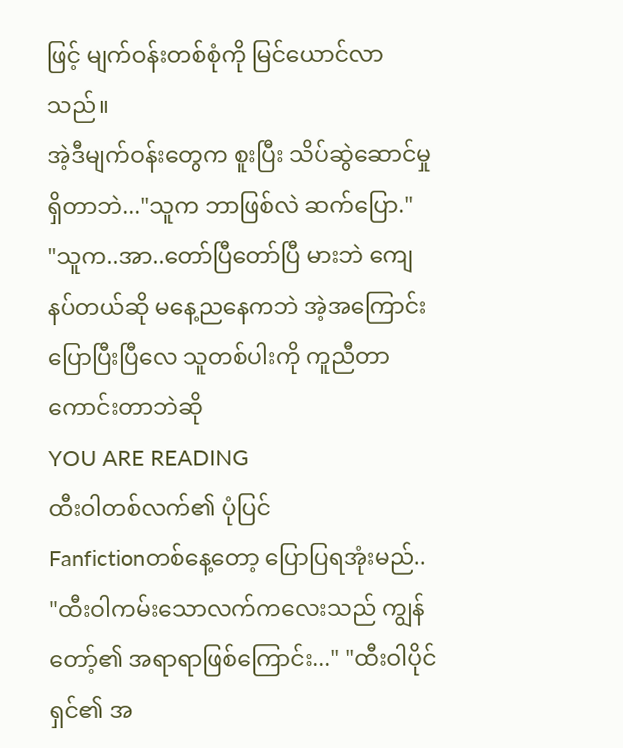ဖြင့် မျက်ဝန်းတစ်စုံကို မြင်ယောင်လာသည်။
အဲ့ဒီမျက်ဝန်းတွေက စူးပြီး သိပ်ဆွဲဆောင်မှု
ရှိတာဘဲ..."သူက ဘာဖြစ်လဲ ဆက်ပြော."
"သူက..အာ..တော်ပြီတော်ပြီ မားဘဲ ကျေနပ်တယ်ဆို မနေ့ညနေကဘဲ အဲ့အကြောင်းပြောပြီးပြီလေ သူတစ်ပါးကို ကူညီတာ ကောင်းတာဘဲဆို
YOU ARE READING
ထီးဝါတစ်လက်၏ ပုံပြင်
Fanfictionတစ်နေ့တော့ ပြောပြရအုံးမည်.. "ထီးဝါကမ်းသောလက်ကလေးသည် ကျွန်တော့်၏ အရာရာဖြစ်ကြောင်း..." "ထီးဝါပိုင်ရှင်၏ အ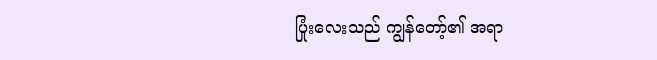ပြုံးလေးသည် ကျွန်တော့်၏ အရာ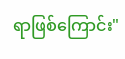ရာဖြစ်ကြောင်း"